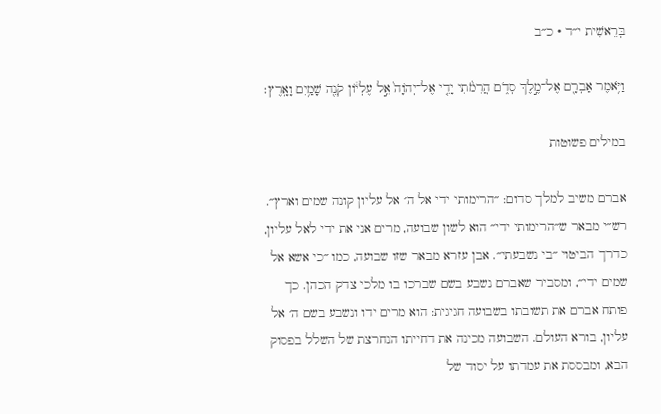בְּרֵאשִׁית י״ד · כ״ב

וַיֹּ֥אמֶר אַבְרָ֖ם אֶל־מֶ֣לֶךְ סְדֹ֑ם הֲרִמֹ֨תִי יָדִ֤י אֶל־יְהֹוָה֙ אֵ֣ל עֶלְי֔וֹן קֹנֵ֖ה שָׁמַ֥יִם וָאָֽרֶץ׃

במילים פשוטות

אברם משיב למלך סדום: ״הרימותי ידי אל ה׳ אל עליון קונה שמים וארץ״. רש״י מבאר ש״הרימותי ידי״ הוא לשון שבועה, מרים אני את ידי לאל עליון, כדרך הביטוי ״בי נשבעתי״. אבן עזרא מבאר שזו שבועה, כמו ״כי אשא אל שמים ידי״, ומסביר שאברם נשבע בשם שברכו בו מלכי צדק הכהן. כך פותח אברם את תשובתו בשבועה חגיגית: הוא מרים ידו ונשבע בשם ה׳ אל עליון, בורא העולם. השבועה מכינה את דחייתו הנחרצת של השלל בפסוק הבא, ומבססת את עמדתו על יסוד של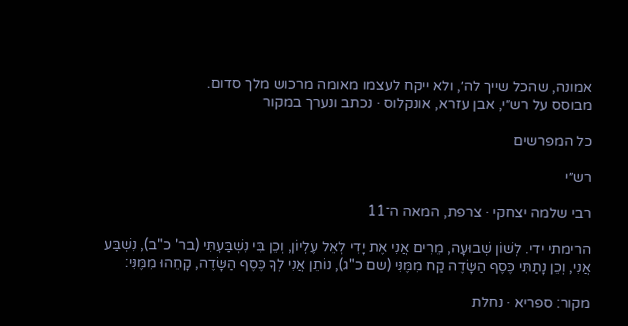אמונה, שהכל שייך לה׳, ולא ייקח לעצמו מאומה מרכוש מלך סדום.
מבוסס על רש״י, אבן עזרא, אונקלוס · נכתב ונערך במקור

כל המפרשים

רש״י

רבי שלמה יצחקי · צרפת, המאה ה־11

הרימתי ידי. לְשׁוֹן שְׁבוּעָה, מֵרִים אֲנִי אֶת יָדִי לְאֵל עֶלְיוֹן, וְכֵן בִּי נִשְׁבַּעְתִּי (בר' כ"ב), נִשְׁבַּע אֲנִי, וְכֵן נָתַתִּי כֶּסֶף הַשָּׂדֶה קַח מִמֶּנִּי (שם כ"ג), נוֹתֵן אֲנִי לְךָ כֶּסֶף הַשָּׂדֶה, קָחֵהוּ מִמֶּנִּי:

מקור: ספריא · נחלת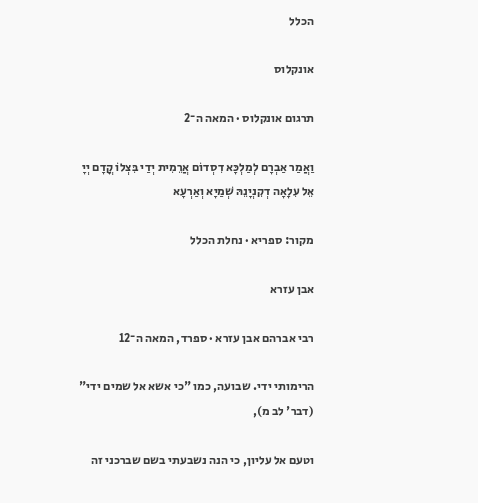הכלל

אונקלוס

תרגום אונקלוס · המאה ה־2

וַאֲמַר אַבְרָם לְמַלְכָּא דִסְדוֹם אֲרֵמִית יְדַי בִּצְלוֹ קֳדָם יְיָ אֵל עִלָאָה דְקִנְיָנֵהּ שְׁמַיָא וְאַרְעָא

מקור: ספריא · נחלת הכלל

אבן עזרא

רבי אברהם אבן עזרא · ספרד, המאה ה־12

הרימותי ידי. שבועה, כמו "כי אשא אל שמים ידי" (דבר' לב מ),

וטעם אל עליון, כי הנה נשבעתי בשם שברכני זה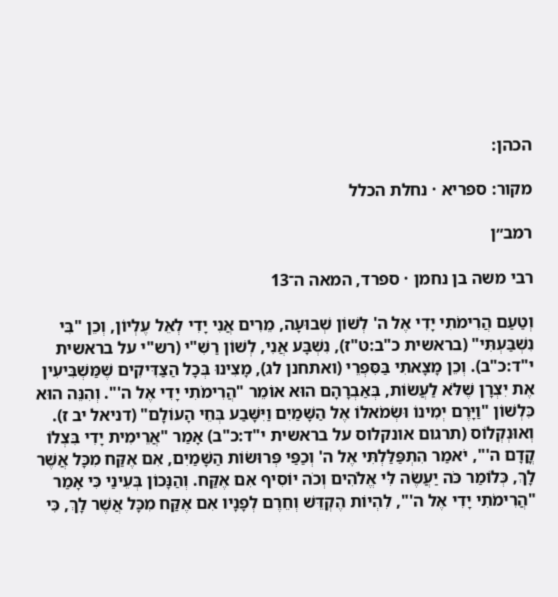הכהן:

מקור: ספריא · נחלת הכלל

רמב״ן

רבי משה בן נחמן · ספרד, המאה ה־13

וְטַעַם הֲרִימֹתִי יָדִי אֶל ה' לְשׁוֹן שְׁבוּעָה, מֵרִים אֲנִי יָדִי לְאֵל עֶלְיוֹן, וְכֵן "בִּי נִשְׁבַּעְתִּי" (בראשית כ"ב:ט"ז), נִשְׁבָּע אֲנִי, לְשׁוֹן רַשִׁ"י (רש"י על בראשית י"ד:כ"ב). וְכֵן מָצָאתִי בַּסִּפְרֵי (ואתחנן לג), מָצִינוּ בְּכָל הַצַּדִּיקִים שֶׁמַּשְׁבִּיעִין אֶת יִצְרָן שֶׁלֹּא לַעֲשׂוֹת, בְּאַבְרָהָם הוּא אוֹמֵר "הֲרִימֹתִי יָדִי אֶל ה'". וְהִנֵּה הוּא כִּלְשׁוֹן "וַיָּרֶם יְמִינוֹ וּשְׂמֹאלוֹ אֶל הַשָּׁמַיִם וַיִּשָּׁבַע בְּחֵי הָעוֹלָם" (דניאל יב ז). וְאוּנְקְלוֹס (תרגום אונקלוס על בראשית י"ד:כ"ב) אָמַר "אֲרֵימִית יָדִי בִּצְלוֹ קֳדָם ה'", יֹאמַר הִתְפַּלַּלְתִּי אֶל ה' וְכַפַּי פְּרוּשׂוֹת הַשָּׁמַיִם, אִם אֶקַּח מִכָּל אֲשֶׁר לָךְ, כְּלוֹמַר כֹּה יַעֲשֶׂה לִּי אֱלֹהִים וְכֹה יוֹסִיף אִם אֶקַּח. וְהַנָּכוֹן בְּעֵינַי כִּי אָמַר "הֲרִימֹתִי יָדִי אֶל ה'", לִהְיוֹת הֶקְדֵּשׁ וְחֵרֶם לְפָנָיו אִם אֶקַּח מִכָּל אֲשֶׁר לָךְ, כִּי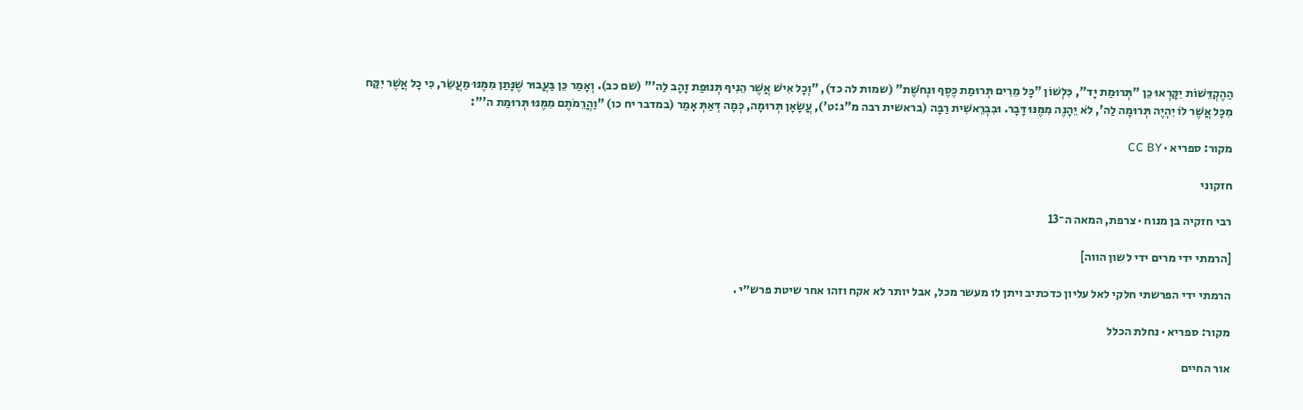הַהֶקְדֵּשׁוֹת יִקָּרְאוּ כֵן "תְּרוּמַת יָד", כִּלְשׁוֹן "כָּל מֵרִים תְּרוּמַת כֶּסֶף וּנְחֹשֶׁת" (שמות לה כד), "וְכָל אִישׁ אֲשֶׁר הֵנִיף תְּנוּפַת זָהָב לַה'" (שם כב). וְאָמַר כֵּן בַּעֲבוּר שֶׁנָּתַן מִמֶּנּוּ מַעֲשֵׂר, כִּי כָל אֲשֶׁר יִקַּח מִכָּל אֲשֶׁר לוֹ יִהְיֶה תְּרוּמָה לַה', לֹא יֵהָנֶה מִמֶּנּוּ דָּבָר. וּבִבְרֵאשִׁית רַבָּה (בראשית רבה מ"ג:ט'), עֲשָׂאָן תְּרוּמָה, כְּמָה דְּאַתְּ אָמַר (במדבר יח כו) "וַהֲרֵמֹתֶם מִמֶּנּוּ תְּרוּמַת ה'":

מקור: ספריא · CC BY

חזקוני

רבי חזקיה בן מנוח · צרפת, המאה ה־13

[הרמתי ידי מרים ידי לשון הווה]

הרמתי ידי הפרשתי חלקי לאל עליון כדכתיב ויתן לו מעשר מכל, אבל יותר לא אקח וזהו אחר שיטת פרש״י .

מקור: ספריא · נחלת הכלל

אור החיים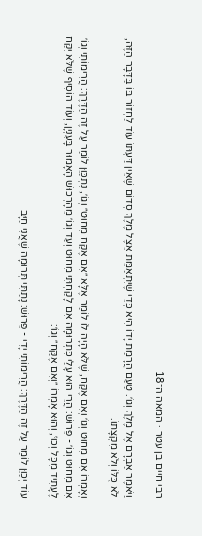רבי חיים בן עטר · המאה ה־18

וַיֹּאמֶר אַבְרָם אֶל מֶלֶךְ וְגוֹ׳. טַעַם הֲרָמַת יָדוֹ הִיא כְּדֵי שֶׁיִּתְאַמֵּת אֵצֶל מֶלֶךְ סְדוֹם שֶׁאֵין דַּעְתּוֹ עוֹד לַחְזוֹר בּוֹ בַּדָּבָר הַזֶּה, לֹא כֻּלּוֹ וְלֹא מִקְצָתוֹ.

וְאָמְרוֹ אִם מִחוּט וְגוֹ׳ וְאִם אֶקַּח, שֶׁלֹּא הָיָה לוֹ לוֹמַר אֶלָּא ״אִם אֶקַּח מִחוּט״ וְגוֹ׳, נִתְכַּוֵּן לוֹמַר עַל זֶה הַדֶּרֶךְ: הֲרִימוֹתִי וְגוֹ׳ אִם מִחוּט וְגוֹ׳ - פֵּרוּשׁ: הֲרֵי הוּא עָלַי כִּתְרוּמָה אִם לָקַחְתִּי מִחוּט וְעַד וְגוֹ׳ מֵהָרְכוּשׁ הָאָמוּר בָּעִנְיָן, וְעוֹד הוֹסִיף שֶׁלֹּא יִקַּח לֶעָתִיד מִכָּל וְכוּ׳, וְהוּא אָמְרוֹ ״וְאִם אֶקַּח״ וְגוֹ׳:

עוֹד יְכַוֵּן לוֹמַר עַל זֶה הַדֶּרֶךְ: הֲרִימוֹתִי יָדִי - פֵּרוּשׁ: נָתַתִּי תְּרוּמָה שֶׁאֲנִי חַיָּב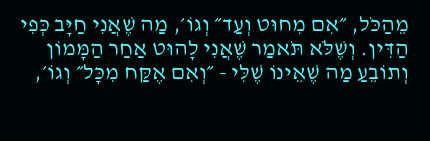מֵהַכֹּל, ״אִם מִחוּט וְעַד״ וְגוֹ׳, מַה שֶׁאֲנִי חַיָּב כְּפִי הַדִּין. וְשֶׁלֹּא תֹּאמַר שֶׁאֲנִי לָהוּט אַחַר הַמָּמוֹן וְתוֹבֵעַ מַה שֶׁאֵינוֹ שֶׁלִּי - ״וְאִם אֶקַּח מִכָּל״ וְגוֹ׳,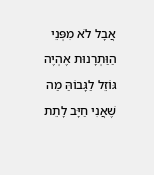אֲבָל לֹא מִפְּנֵי הַוַּתְרָנוּת אֶהְיֶה גּוֹזֵל לַגָּבוֹהַּ מַה שֶׁאֲנִי חַיָּב לָתֵת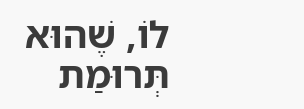לוֹ, שֶׁהוּא תְּרוּמַת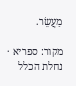מַעֲשֵׂר.

מקור: ספריא · נחלת הכלל